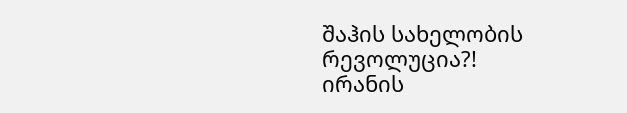შაჰის სახელობის რევოლუცია?!
ირანის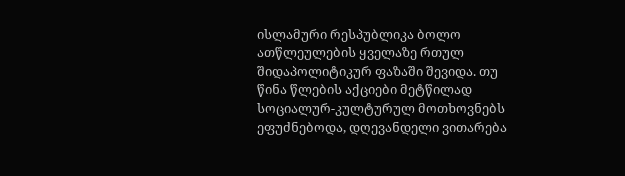ისლამური რესპუბლიკა ბოლო ათწლეულების ყველაზე რთულ შიდაპოლიტიკურ ფაზაში შევიდა. თუ წინა წლების აქციები მეტწილად სოციალურ-კულტურულ მოთხოვნებს ეფუძნებოდა, დღევანდელი ვითარება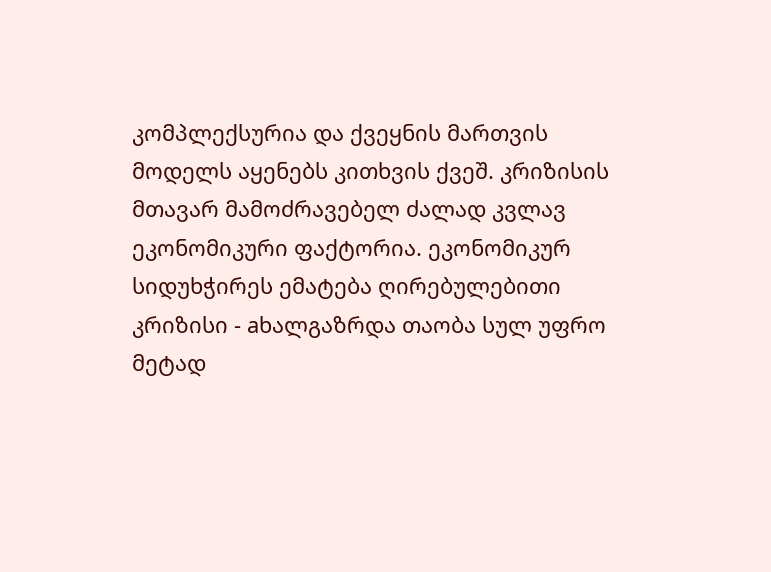კომპლექსურია და ქვეყნის მართვის მოდელს აყენებს კითხვის ქვეშ. კრიზისის მთავარ მამოძრავებელ ძალად კვლავ ეკონომიკური ფაქტორია. ეკონომიკურ სიდუხჭირეს ემატება ღირებულებითი კრიზისი - aხალგაზრდა თაობა სულ უფრო მეტად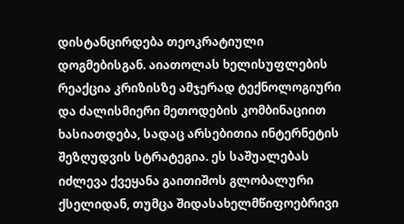დისტანცირდება თეოკრატიული დოგმებისგან. აიათოლას ხელისუფლების რეაქცია კრიზისზე ამჯერად ტექნოლოგიური და ძალისმიერი მეთოდების კომბინაციით ხასიათდება, სადაც არსებითია ინტერნეტის შეზღუდვის სტრატეგია. ეს საშუალებას იძლევა ქვეყანა გაითიშოს გლობალური ქსელიდან, თუმცა შიდასახელმწიფოებრივი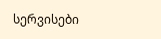სერვისები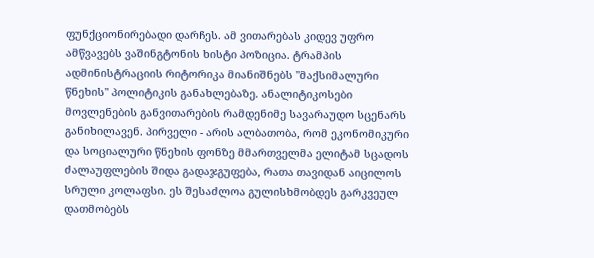ფუნქციონირებადი დარჩეს. ამ ვითარებას კიდევ უფრო ამწვავებს ვაშინგტონის ხისტი პოზიცია. ტრამპის ადმინისტრაციის რიტორიკა მიანიშნებს "მაქსიმალური წნეხის" პოლიტიკის განახლებაზე. ანალიტიკოსები მოვლენების განვითარების რამდენიმე სავარაუდო სცენარს განიხილავენ. პირველი - არის ალბათობა, რომ ეკონომიკური და სოციალური წნეხის ფონზე მმართველმა ელიტამ სცადოს ძალაუფლების შიდა გადაჯგუფება, რათა თავიდან აიცილოს სრული კოლაფსი. ეს შესაძლოა გულისხმობდეს გარკვეულ დათმობებს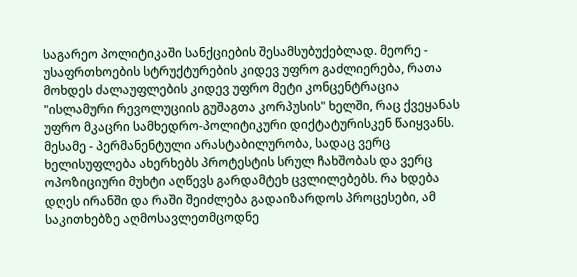საგარეო პოლიტიკაში სანქციების შესამსუბუქებლად. მეორე - უსაფრთხოების სტრუქტურების კიდევ უფრო გაძლიერება, რათა მოხდეს ძალაუფლების კიდევ უფრო მეტი კონცენტრაცია "ისლამური რევოლუციის გუშაგთა კორპუსის" ხელში, რაც ქვეყანას უფრო მკაცრი სამხედრო-პოლიტიკური დიქტატურისკენ წაიყვანს. მესამე - პერმანენტული არასტაბილურობა, სადაც ვერც ხელისუფლება ახერხებს პროტესტის სრულ ჩახშობას და ვერც ოპოზიციური მუხტი აღწევს გარდამტეხ ცვლილებებს. რა ხდება დღეს ირანში და რაში შეიძლება გადაიზარდოს პროცესები, ამ საკითხებზე აღმოსავლეთმცოდნე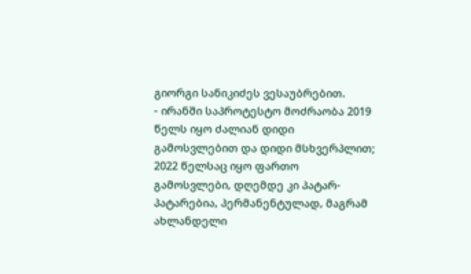გიორგი სანიკიძეს ვესაუბრებით.
- ირანში საპროტესტო მოძრაობა 2019 წელს იყო ძალიან დიდი გამოსვლებით და დიდი მსხვერპლით; 2022 წელსაც იყო ფართო გამოსვლები, დღემდე კი პატარ-პატარებია, პერმანენტულად, მაგრამ ახლანდელი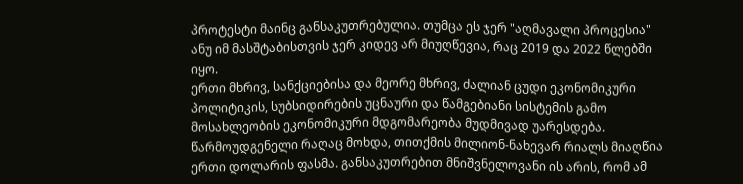პროტესტი მაინც განსაკუთრებულია. თუმცა ეს ჯერ "აღმავალი პროცესია" ანუ იმ მასშტაბისთვის ჯერ კიდევ არ მიუღწევია, რაც 2019 და 2022 წლებში იყო.
ერთი მხრივ, სანქციებისა და მეორე მხრივ, ძალიან ცუდი ეკონომიკური პოლიტიკის, სუბსიდირების უცნაური და წამგებიანი სისტემის გამო მოსახლეობის ეკონომიკური მდგომარეობა მუდმივად უარესდება. წარმოუდგენელი რაღაც მოხდა, თითქმის მილიონ-ნახევარ რიალს მიაღწია ერთი დოლარის ფასმა. განსაკუთრებით მნიშვნელოვანი ის არის, რომ ამ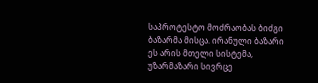საპროტესტო მოძრაობას ბიძგი ბაზარმა მისცა. ირანული ბაზარი ეს არის მთელი სისტემა, უზარმაზარი სივრცე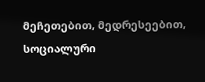მეჩეთებით, მედრესეებით, სოციალური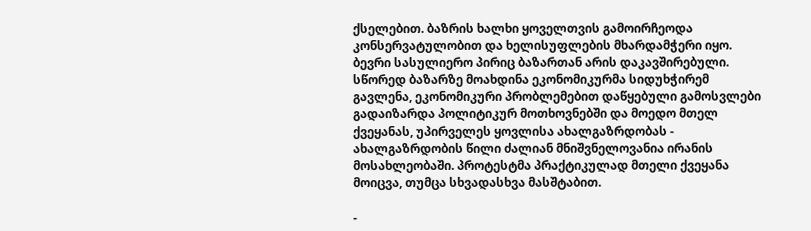ქსელებით. ბაზრის ხალხი ყოველთვის გამოირჩეოდა კონსერვატულობით და ხელისუფლების მხარდამჭერი იყო. ბევრი სასულიერო პირიც ბაზართან არის დაკავშირებული. სწორედ ბაზარზე მოახდინა ეკონომიკურმა სიდუხჭირემ გავლენა, ეკონომიკური პრობლემებით დაწყებული გამოსვლები გადაიზარდა პოლიტიკურ მოთხოვნებში და მოედო მთელ ქვეყანას, უპირველეს ყოვლისა ახალგაზრდობას - ახალგაზრდობის წილი ძალიან მნიშვნელოვანია ირანის მოსახლეობაში. პროტესტმა პრაქტიკულად მთელი ქვეყანა მოიცვა, თუმცა სხვადასხვა მასშტაბით.

-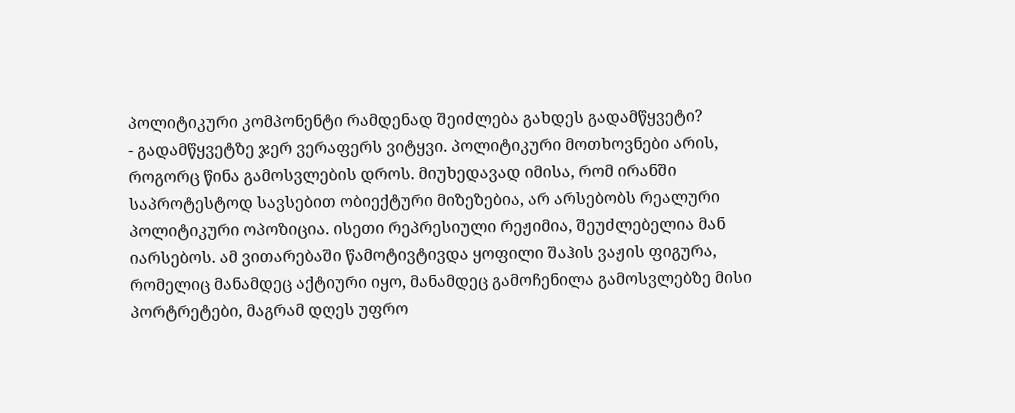პოლიტიკური კომპონენტი რამდენად შეიძლება გახდეს გადამწყვეტი?
- გადამწყვეტზე ჯერ ვერაფერს ვიტყვი. პოლიტიკური მოთხოვნები არის, როგორც წინა გამოსვლების დროს. მიუხედავად იმისა, რომ ირანში საპროტესტოდ სავსებით ობიექტური მიზეზებია, არ არსებობს რეალური პოლიტიკური ოპოზიცია. ისეთი რეპრესიული რეჟიმია, შეუძლებელია მან იარსებოს. ამ ვითარებაში წამოტივტივდა ყოფილი შაჰის ვაჟის ფიგურა, რომელიც მანამდეც აქტიური იყო, მანამდეც გამოჩენილა გამოსვლებზე მისი პორტრეტები, მაგრამ დღეს უფრო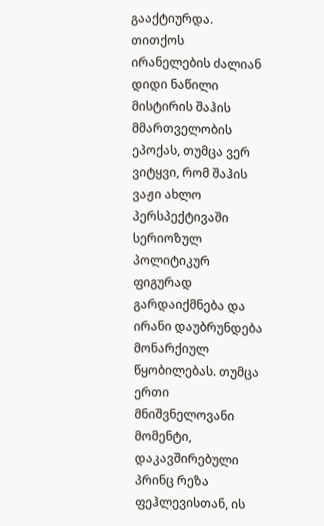გააქტიურდა. თითქოს ირანელების ძალიან დიდი ნაწილი მისტირის შაჰის მმართველობის ეპოქას, თუმცა ვერ ვიტყვი, რომ შაჰის ვაჟი ახლო პერსპექტივაში სერიოზულ პოლიტიკურ ფიგურად გარდაიქმნება და ირანი დაუბრუნდება მონარქიულ წყობილებას. თუმცა ერთი მნიშვნელოვანი მომენტი, დაკავშირებული პრინც რეზა ფეჰლევისთან, ის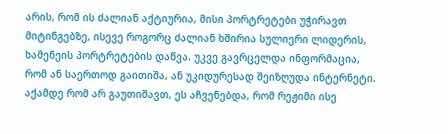არის, რომ ის ძალიან აქტიურია, მისი პორტრეტები უჭირავთ მიტინგებზე, ისევე როგორც ძალიან ხშირია სულიერი ლიდერის, ხამენეის პორტრეტების დაწვა. უკვე გავრცელდა ინფორმაცია, რომ ან საერთოდ გაითიშა, ან უკიდურესად შეიზღუდა ინტერნეტი. აქამდე რომ არ გაუთიშავთ, ეს აჩვენებდა, რომ რეჟიმი ისე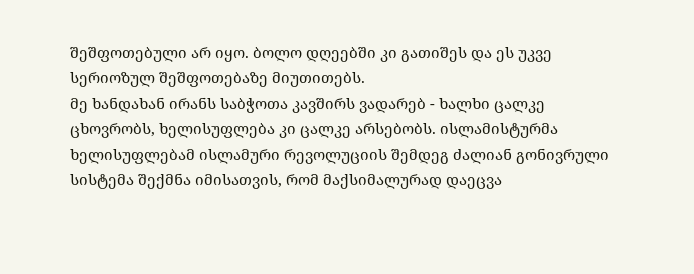შეშფოთებული არ იყო. ბოლო დღეებში კი გათიშეს და ეს უკვე სერიოზულ შეშფოთებაზე მიუთითებს.
მე ხანდახან ირანს საბჭოთა კავშირს ვადარებ - ხალხი ცალკე ცხოვრობს, ხელისუფლება კი ცალკე არსებობს. ისლამისტურმა ხელისუფლებამ ისლამური რევოლუციის შემდეგ ძალიან გონივრული სისტემა შექმნა იმისათვის, რომ მაქსიმალურად დაეცვა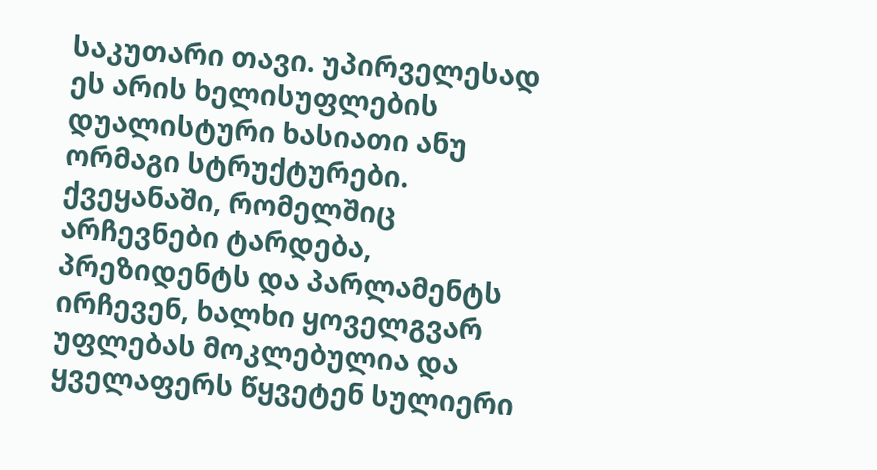საკუთარი თავი. უპირველესად ეს არის ხელისუფლების დუალისტური ხასიათი ანუ ორმაგი სტრუქტურები. ქვეყანაში, რომელშიც არჩევნები ტარდება, პრეზიდენტს და პარლამენტს ირჩევენ, ხალხი ყოველგვარ უფლებას მოკლებულია და ყველაფერს წყვეტენ სულიერი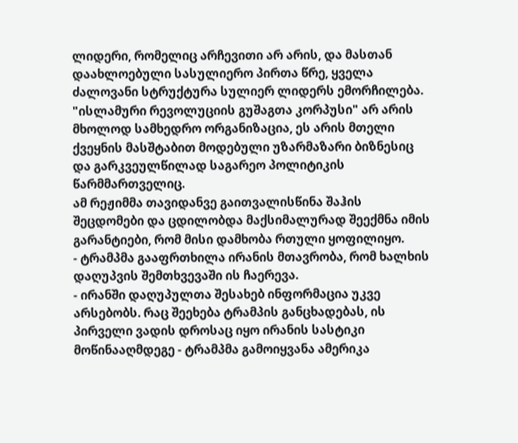ლიდერი, რომელიც არჩევითი არ არის, და მასთან დაახლოებული სასულიერო პირთა წრე, ყველა ძალოვანი სტრუქტურა სულიერ ლიდერს ემორჩილება. "ისლამური რევოლუციის გუშაგთა კორპუსი" არ არის მხოლოდ სამხედრო ორგანიზაცია, ეს არის მთელი ქვეყნის მასშტაბით მოდებული უზარმაზარი ბიზნესიც და გარკვეულწილად საგარეო პოლიტიკის წარმმართველიც.
ამ რეჟიმმა თავიდანვე გაითვალისწინა შაჰის შეცდომები და ცდილობდა მაქსიმალურად შეექმნა იმის გარანტიები, რომ მისი დამხობა რთული ყოფილიყო.
- ტრამპმა გააფრთხილა ირანის მთავრობა, რომ ხალხის დაღუპვის შემთხვევაში ის ჩაერევა.
- ირანში დაღუპულთა შესახებ ინფორმაცია უკვე არსებობს. რაც შეეხება ტრამპის განცხადებას, ის პირველი ვადის დროსაც იყო ირანის სასტიკი მოწინააღმდეგე - ტრამპმა გამოიყვანა ამერიკა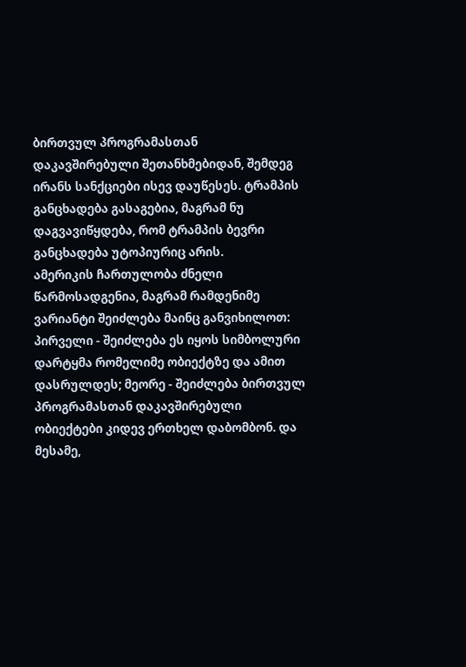ბირთვულ პროგრამასთან დაკავშირებული შეთანხმებიდან, შემდეგ ირანს სანქციები ისევ დაუწესეს. ტრამპის განცხადება გასაგებია, მაგრამ ნუ დაგვავიწყდება, რომ ტრამპის ბევრი განცხადება უტოპიურიც არის.
ამერიკის ჩართულობა ძნელი წარმოსადგენია, მაგრამ რამდენიმე ვარიანტი შეიძლება მაინც განვიხილოთ: პირველი - შეიძლება ეს იყოს სიმბოლური დარტყმა რომელიმე ობიექტზე და ამით დასრულდეს; მეორე - შეიძლება ბირთვულ პროგრამასთან დაკავშირებული ობიექტები კიდევ ერთხელ დაბომბონ. და მესამე,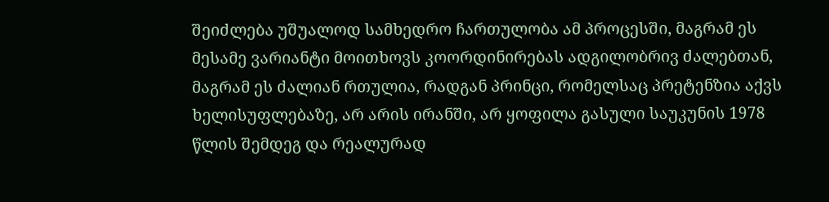შეიძლება უშუალოდ სამხედრო ჩართულობა ამ პროცესში, მაგრამ ეს მესამე ვარიანტი მოითხოვს კოორდინირებას ადგილობრივ ძალებთან, მაგრამ ეს ძალიან რთულია, რადგან პრინცი, რომელსაც პრეტენზია აქვს ხელისუფლებაზე, არ არის ირანში, არ ყოფილა გასული საუკუნის 1978 წლის შემდეგ და რეალურად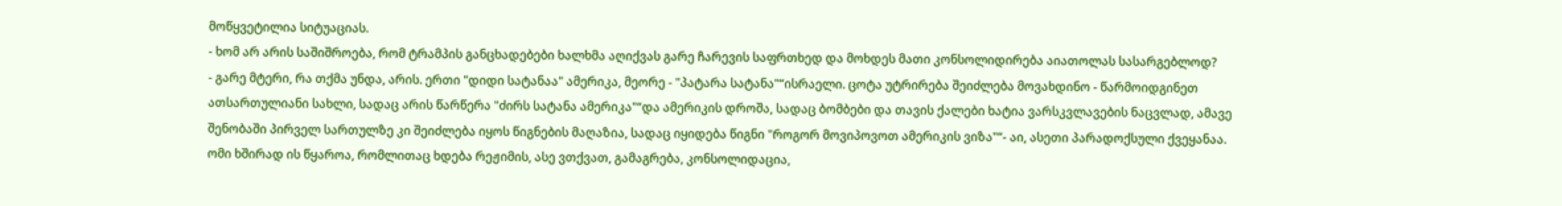მოწყვეტილია სიტუაციას.
- ხომ არ არის საშიშროება, რომ ტრამპის განცხადებები ხალხმა აღიქვას გარე ჩარევის საფრთხედ და მოხდეს მათი კონსოლიდირება აიათოლას სასარგებლოდ?
- გარე მტერი, რა თქმა უნდა, არის. ერთი "დიდი სატანაა" ამერიკა, მეორე - "პატარა სატანა"“ისრაელი. ცოტა უტრირება შეიძლება მოვახდინო - წარმოიდგინეთ ათსართულიანი სახლი, სადაც არის წარწერა "ძირს სატანა ამერიკა"“და ამერიკის დროშა, სადაც ბომბები და თავის ქალები ხატია ვარსკვლავების ნაცვლად, ამავე შენობაში პირველ სართულზე კი შეიძლება იყოს წიგნების მაღაზია, სადაც იყიდება წიგნი "როგორ მოვიპოვოთ ამერიკის ვიზა"“- აი, ასეთი პარადოქსული ქვეყანაა.
ომი ხშირად ის წყაროა, რომლითაც ხდება რეჟიმის, ასე ვთქვათ, გამაგრება, კონსოლიდაცია,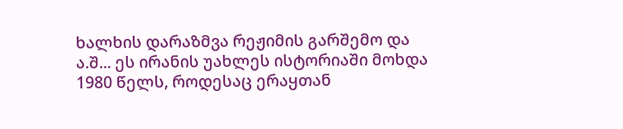ხალხის დარაზმვა რეჟიმის გარშემო და ა.შ... ეს ირანის უახლეს ისტორიაში მოხდა 1980 წელს, როდესაც ერაყთან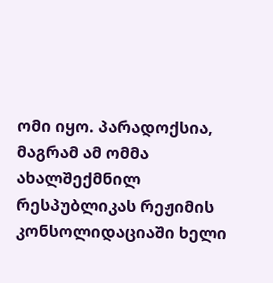ომი იყო. პარადოქსია, მაგრამ ამ ომმა ახალშექმნილ რესპუბლიკას რეჟიმის კონსოლიდაციაში ხელი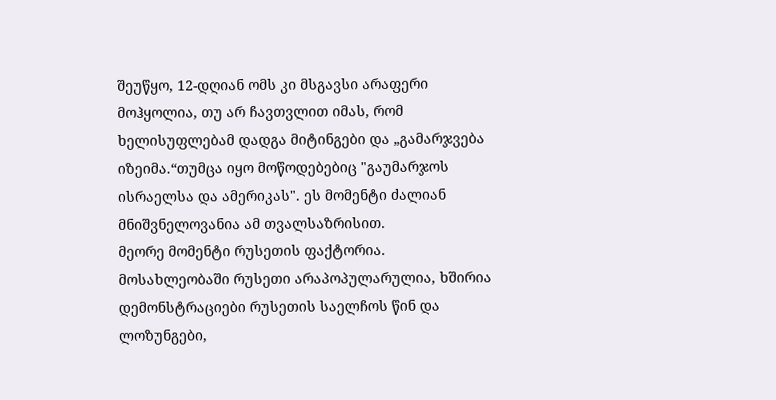შეუწყო, 12-დღიან ომს კი მსგავსი არაფერი მოჰყოლია, თუ არ ჩავთვლით იმას, რომ ხელისუფლებამ დადგა მიტინგები და „გამარჯვება იზეიმა.“თუმცა იყო მოწოდებებიც "გაუმარჯოს ისრაელსა და ამერიკას". ეს მომენტი ძალიან მნიშვნელოვანია ამ თვალსაზრისით.
მეორე მომენტი რუსეთის ფაქტორია. მოსახლეობაში რუსეთი არაპოპულარულია, ხშირია დემონსტრაციები რუსეთის საელჩოს წინ და ლოზუნგები,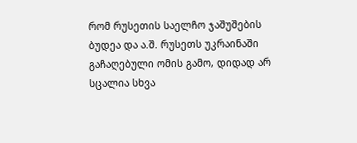რომ რუსეთის საელჩო ჯაშუშების ბუდეა და ა.შ. რუსეთს უკრაინაში გაჩაღებული ომის გამო, დიდად არ სცალია სხვა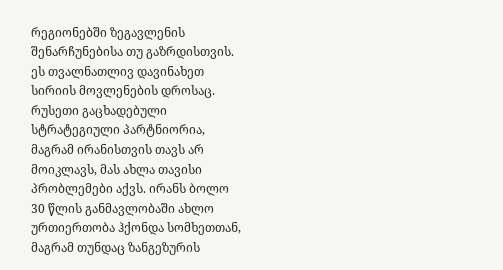რეგიონებში ზეგავლენის შენარჩუნებისა თუ გაზრდისთვის. ეს თვალნათლივ დავინახეთ სირიის მოვლენების დროსაც. რუსეთი გაცხადებული სტრატეგიული პარტნიორია, მაგრამ ირანისთვის თავს არ მოიკლავს, მას ახლა თავისი პრობლემები აქვს. ირანს ბოლო 30 წლის განმავლობაში ახლო ურთიერთობა ჰქონდა სომხეთთან, მაგრამ თუნდაც ზანგეზურის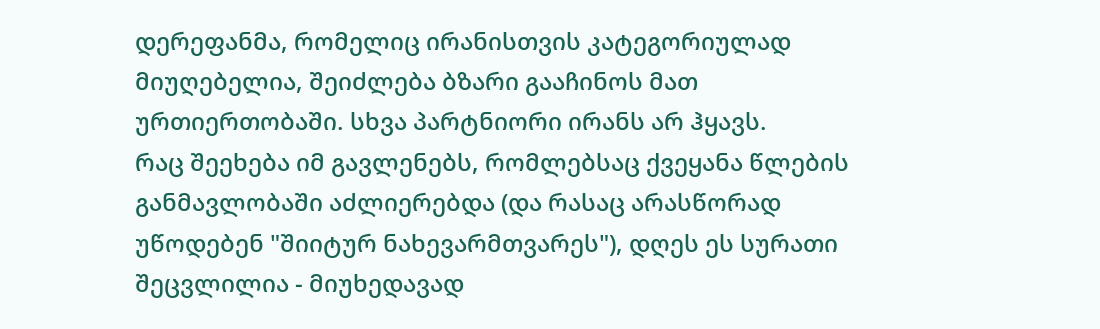დერეფანმა, რომელიც ირანისთვის კატეგორიულად მიუღებელია, შეიძლება ბზარი გააჩინოს მათ ურთიერთობაში. სხვა პარტნიორი ირანს არ ჰყავს.
რაც შეეხება იმ გავლენებს, რომლებსაც ქვეყანა წლების განმავლობაში აძლიერებდა (და რასაც არასწორად უწოდებენ "შიიტურ ნახევარმთვარეს"), დღეს ეს სურათი შეცვლილია - მიუხედავად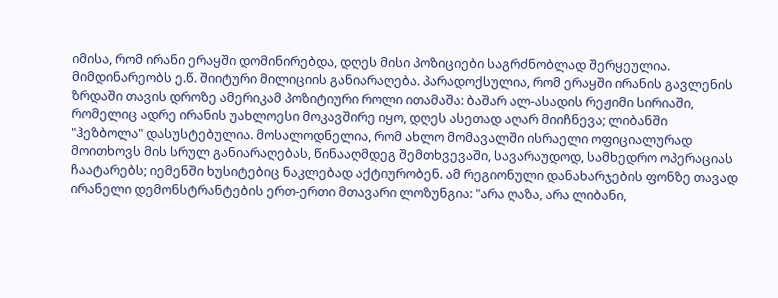იმისა, რომ ირანი ერაყში დომინირებდა, დღეს მისი პოზიციები საგრძნობლად შერყეულია. მიმდინარეობს ე.წ. შიიტური მილიციის განიარაღება. პარადოქსულია, რომ ერაყში ირანის გავლენის ზრდაში თავის დროზე ამერიკამ პოზიტიური როლი ითამაშა: ბაშარ ალ-ასადის რეჟიმი სირიაში, რომელიც ადრე ირანის უახლოესი მოკავშირე იყო, დღეს ასეთად აღარ მიიჩნევა; ლიბანში "ჰეზბოლა" დასუსტებულია. მოსალოდნელია, რომ ახლო მომავალში ისრაელი ოფიციალურად მოითხოვს მის სრულ განიარაღებას, წინააღმდეგ შემთხვევაში, სავარაუდოდ, სამხედრო ოპერაციას ჩაატარებს; იემენში ხუსიტებიც ნაკლებად აქტიურობენ. ამ რეგიონული დანახარჯების ფონზე თავად ირანელი დემონსტრანტების ერთ-ერთი მთავარი ლოზუნგია: "არა ღაზა, არა ლიბანი,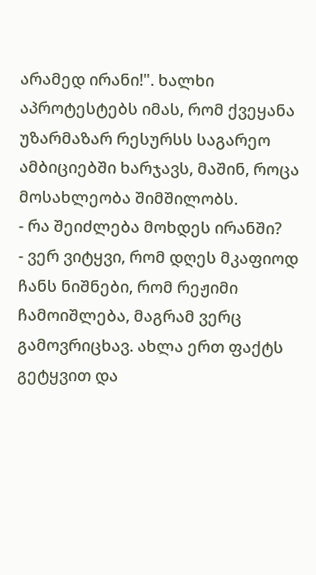არამედ ირანი!". ხალხი აპროტესტებს იმას, რომ ქვეყანა უზარმაზარ რესურსს საგარეო ამბიციებში ხარჯავს, მაშინ, როცა მოსახლეობა შიმშილობს.
- რა შეიძლება მოხდეს ირანში?
- ვერ ვიტყვი, რომ დღეს მკაფიოდ ჩანს ნიშნები, რომ რეჟიმი ჩამოიშლება, მაგრამ ვერც გამოვრიცხავ. ახლა ერთ ფაქტს გეტყვით და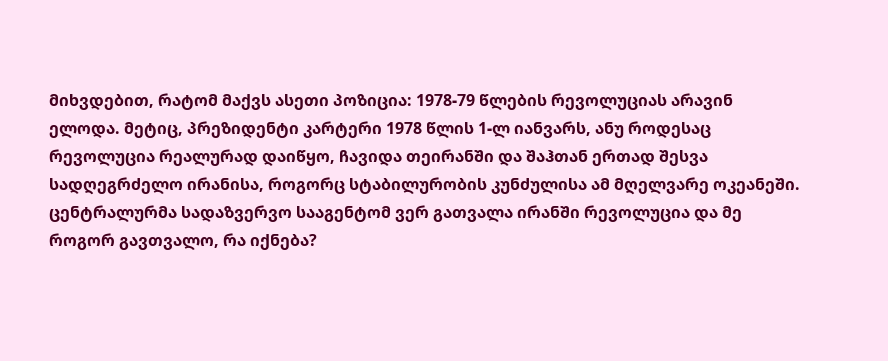მიხვდებით, რატომ მაქვს ასეთი პოზიცია: 1978-79 წლების რევოლუციას არავინ ელოდა. მეტიც, პრეზიდენტი კარტერი 1978 წლის 1-ლ იანვარს, ანუ როდესაც რევოლუცია რეალურად დაიწყო, ჩავიდა თეირანში და შაჰთან ერთად შესვა სადღეგრძელო ირანისა, როგორც სტაბილურობის კუნძულისა ამ მღელვარე ოკეანეში. ცენტრალურმა სადაზვერვო სააგენტომ ვერ გათვალა ირანში რევოლუცია და მე როგორ გავთვალო, რა იქნება?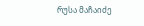რუსა მაჩაიძე